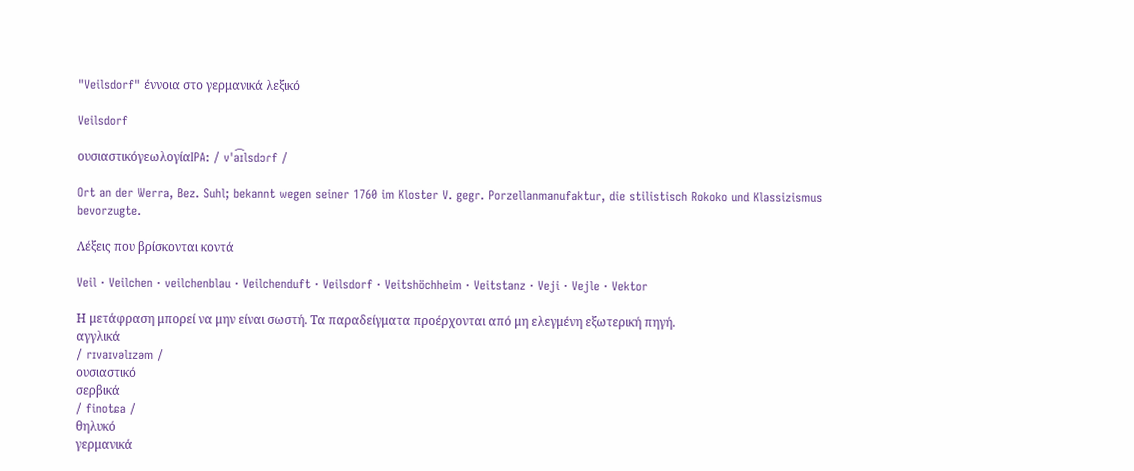"Veilsdorf" έννοια στο γερμανικά λεξικό

Veilsdorf

ουσιαστικόγεωλογίαIPA: / vˈa͡ɪlsdɔɾf /

Ort an der Werra, Bez. Suhl; bekannt wegen seiner 1760 im Kloster V. gegr. Porzellanmanufaktur, die stilistisch Rokoko und Klassizismus bevorzugte.

Λέξεις που βρίσκονται κοντά

Veil · Veilchen · veilchenblau · Veilchenduft · Veilsdorf · Veitshöchheim · Veitstanz · Veji · Vejle · Vektor

Η μετάφραση μπορεί να μην είναι σωστή. Τα παραδείγματα προέρχονται από μη ελεγμένη εξωτερική πηγή.
αγγλικά
/ rɪvaɪvəlɪzəm /
ουσιαστικό
σερβικά
/ finotɕa /
θηλυκό
γερμανικά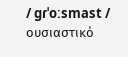/ ɡɾˈoːsmast /
ουσιαστικό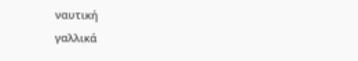ναυτική
γαλλικά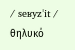/ seʁyzˈit /
θηλυκό